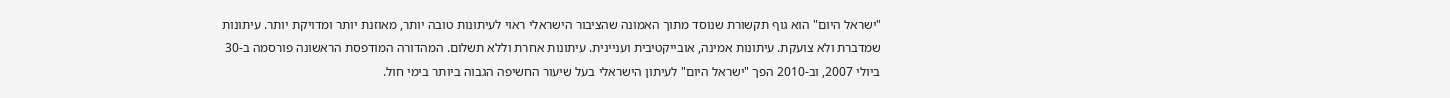"ישראל היום" הוא גוף תקשורת שנוסד מתוך האמונה שהציבור הישראלי ראוי לעיתונות טובה יותר, מאוזנת יותר ומדויקת יותר. עיתונות שמדברת ולא צועקת. עיתונות אמינה, אובייקטיבית ועניינית. עיתונות אחרת וללא תשלום. המהדורה המודפסת הראשונה פורסמה ב-30 ביולי 2007, וב-2010 הפך "ישראל היום" לעיתון הישראלי בעל שיעור החשיפה הגבוה ביותר בימי חול.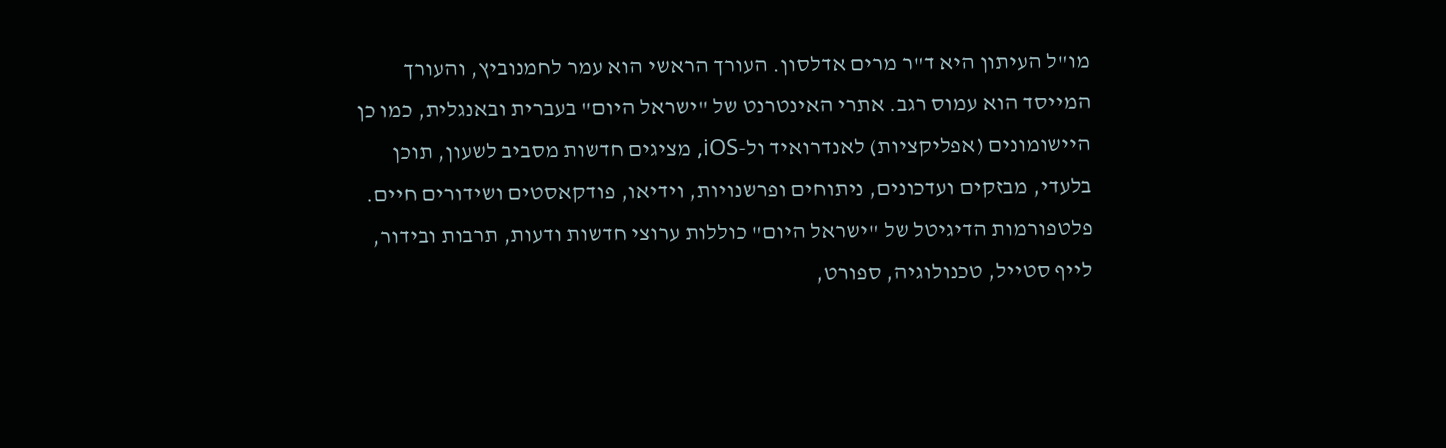מו"ל העיתון היא ד"ר מרים אדלסון. העורך הראשי הוא עמר לחמנוביץ, והעורך המייסד הוא עמוס רגב. אתרי האינטרנט של "ישראל היום" בעברית ובאנגלית, כמו כן היישומונים (אפליקציות) לאנדרואיד ול-iOS, מציגים חדשות מסביב לשעון, תוכן בלעדי, מבזקים ועדכונים, ניתוחים ופרשנויות, וידיאו, פודקאסטים ושידורים חיים. פלטפורמות הדיגיטל של "ישראל היום" כוללות ערוצי חדשות ודעות, תרבות ובידור, לייף סטייל, טכנולוגיה, ספורט,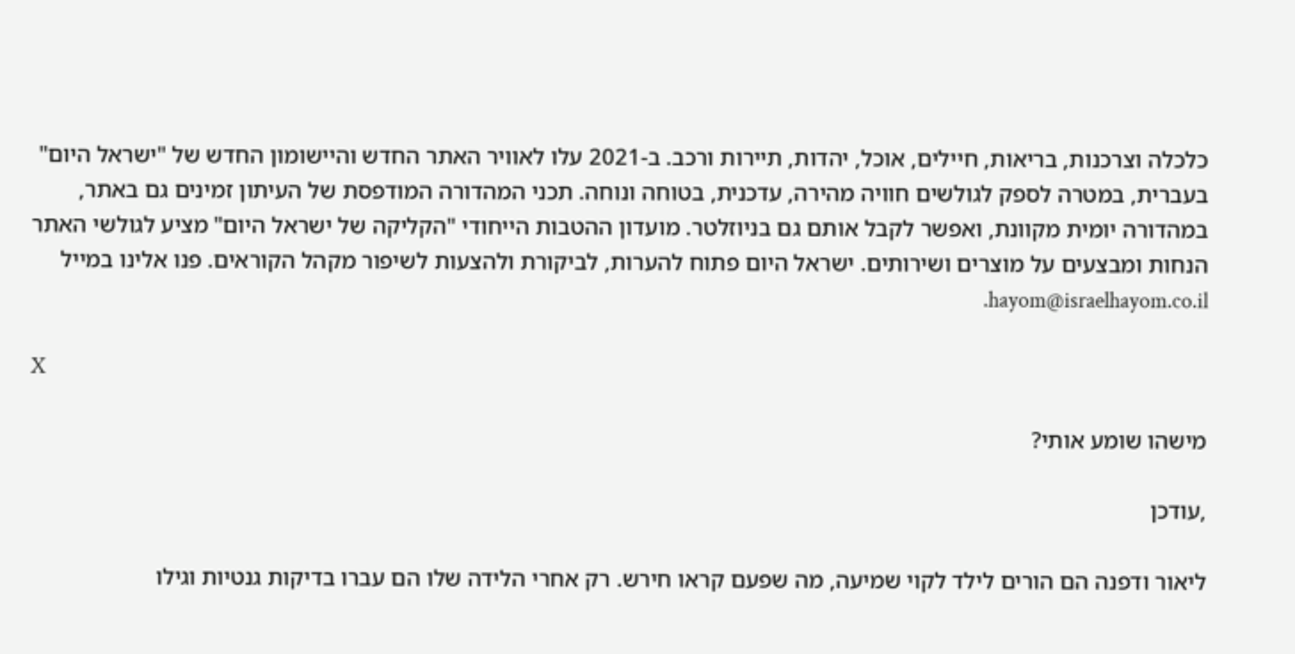כלכלה וצרכנות, בריאות, חיילים, אוכל, יהדות, תיירות ורכב. ב-2021 עלו לאוויר האתר החדש והיישומון החדש של "ישראל היום" בעברית, במטרה לספק לגולשים חוויה מהירה, עדכנית, בטוחה ונוחה. תכני המהדורה המודפסת של העיתון זמינים גם באתר, במהדורה יומית מקוונת, ואפשר לקבל אותם גם בניוזלטר. מועדון ההטבות הייחודי "הקליקה של ישראל היום" מציע לגולשי האתר הנחות ומבצעים על מוצרים ושירותים. ישראל היום פתוח להערות, לביקורת ולהצעות לשיפור מקהל הקוראים. פנו אלינו במייל hayom@israelhayom.co.il.

X

מישהו שומע אותי?

,עודכן

ליאור ודפנה הם הורים לילד לקוי שמיעה, מה שפעם קראו חירש. רק אחרי הלידה שלו הם עברו בדיקות גנטיות וגילו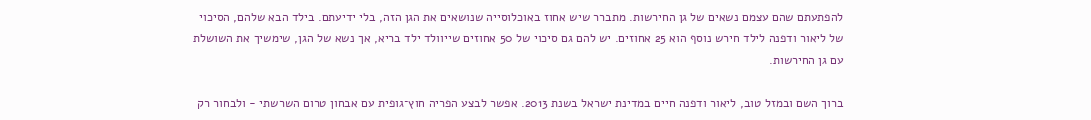להפתעתם שהם עצמם נשאים של גן החירשות. מתברר שיש אחוז באוכלוסייה שנושאים את הגן הזה, בלי ידיעתם. בילד הבא שלהם, הסיכוי של ליאור ודפנה לילד חירש נוסף הוא 25 אחוזים. יש להם גם סיכוי של 50 אחוזים שייוולד ילד בריא, אך נשא של הגן, שימשיך את השושלת עם גן החירשות.

ברוך השם ובמזל טוב, ליאור ודפנה חיים במדינת ישראל בשנת 2013. אפשר לבצע הפריה חוץ־גופית עם אבחון טרום השרשתי - ולבחור רק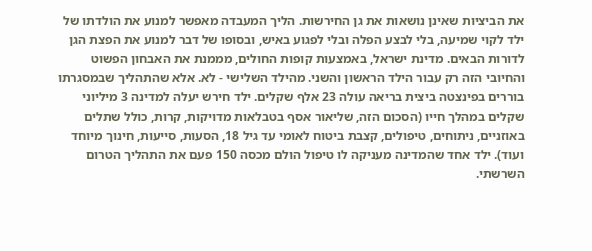את הביציות שאינן נושאות את גן החירשות. הליך המעבדה מאפשר למנוע את הולדתו של ילד לקוי שמיעה, בלי לבצע הפלה ובלי לפגוע באיש, ובסופו של דבר למנוע את הפצת הגן לדורות הבאים. מדינת ישראל, באמצעות קופות החולים, מממנת את האבחון הפשוט והחיובי הזה רק עבור הילד הראשון והשני. מהילד השלישי - לא. אלא שהתהליך שבמסגרתו בוררים בפינצטה ביצית בריאה עולה 23 אלף שקלים. ילד חירש יעלה למדינה 3 מיליוני שקלים במהלך חייו (הסכום הזה, שליאור אסף בטבלאות מדויקות, קרות, כולל שתלים באוזניים, ניתוחים, טיפולים, קצבת ביטוח לאומי עד גיל 18, הסעות, סייעות, חינוך מיוחד ועוד). ילד אחד שהמדינה מעניקה לו טיפול הולם מכסה 150 פעם את התהליך הטרום השרשתי.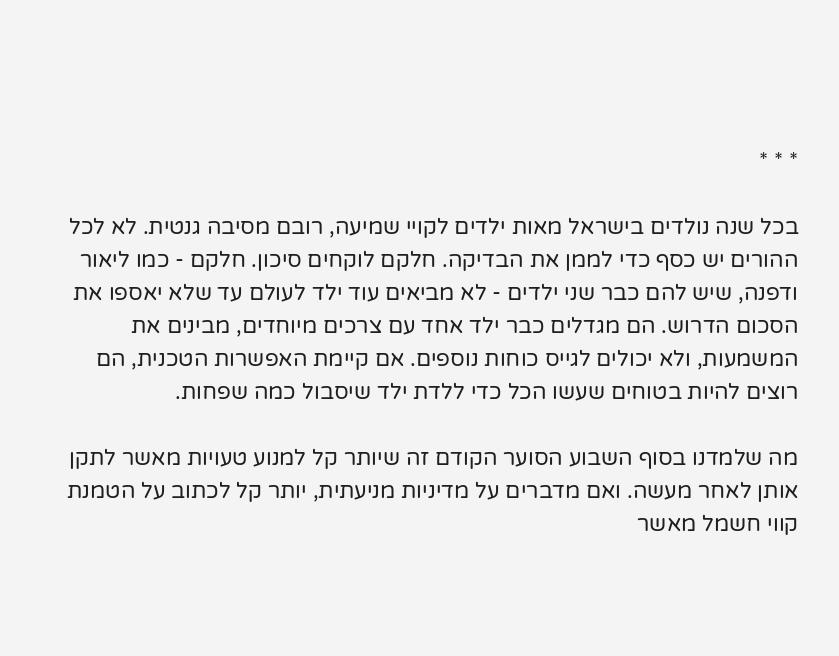* * *

בכל שנה נולדים בישראל מאות ילדים לקויי שמיעה, רובם מסיבה גנטית. לא לכל ההורים יש כסף כדי לממן את הבדיקה. חלקם לוקחים סיכון. חלקם - כמו ליאור ודפנה, שיש להם כבר שני ילדים - לא מביאים עוד ילד לעולם עד שלא יאספו את הסכום הדרוש. הם מגדלים כבר ילד אחד עם צרכים מיוחדים, מבינים את המשמעות, ולא יכולים לגייס כוחות נוספים. אם קיימת האפשרות הטכנית, הם רוצים להיות בטוחים שעשו הכל כדי ללדת ילד שיסבול כמה שפחות.

מה שלמדנו בסוף השבוע הסוער הקודם זה שיותר קל למנוע טעויות מאשר לתקן אותן לאחר מעשה. ואם מדברים על מדיניות מניעתית, יותר קל לכתוב על הטמנת קווי חשמל מאשר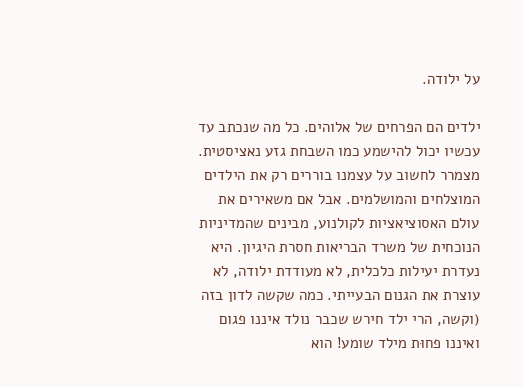על ילודה.

ילדים הם הפרחים של אלוהים. כל מה שנכתב עד עכשיו יכול להישמע כמו השבחת גזע נאציסטית. מצמרר לחשוב על עצמנו בוררים רק את הילדים המוצלחים והמושלמים. אבל אם משאירים את עולם האסוציאציות לקולנוע, מבינים שהמדיניות הנוכחית של משרד הבריאות חסרת היגיון. היא נעדרת יעילות כלכלית, לא מעודדת ילודה, לא עוצרת את הגנום הבעייתי. כמה שקשה לדון בזה (וקשה, הרי ילד חירש שכבר נולד איננו פגום ואיננו פחוּת מילד שומע! הוא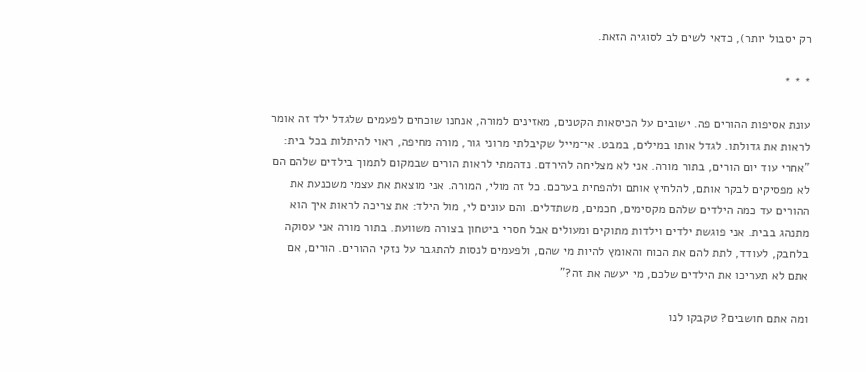רק יסבול יותר), כדאי לשים לב לסוגיה הזאת.

* * *

עונת אסיפות ההורים פה. ישובים על הכיסאות הקטנים, מאזינים למורה, אנחנו שוכחים לפעמים שלגדל ילד זה אומר לראות את גדולתו. לגדל אותו במילים, במבט. אי־מייל שקיבלתי מרוני גור, מורה מחיפה, ראוי להיתלות בכל בית: "אחרי עוד יום הורים, בתור מורה. אני לא מצליחה להירדם. נדהמתי לראות הורים שבמקום לתמוך בילדים שלהם הם לא מפסיקים לבקר אותם, להלחיץ אותם ולהפחית בערכם. כל זה מולי, המורה. אני מוצאת את עצמי משכנעת את ההורים עד כמה הילדים שלהם מקסימים, חכמים, משתדלים. והם עונים לי, מול הילד: את צריכה לראות איך הוא מתנהג בבית. אני פוגשת ילדים וילדות מתוקים ומעולים אבל חסרי ביטחון בצורה משוועת. בתור מורה אני עסוקה בלחבק, לעודד, לתת להם את הכוח והאומץ להיות מי שהם, ולפעמים לנסות להתגבר על נזקי ההורים. הורים, אם אתם לא תעריכו את הילדים שלכם, מי יעשה את זה?"

ומה אתם חושבים? טקבקו לנו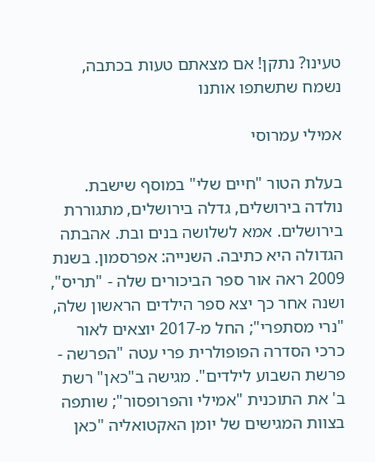טעינו? נתקן! אם מצאתם טעות בכתבה, נשמח שתשתפו אותנו

אמילי עמרוסי

בעלת הטור "חיים שלי" במוסף שישבת. נולדה בירושלים, גדלה בירושלים, מתגוררת בירושלים. אמא לשלושה בנים ובת. אהבתה הגדולה היא כתיבה. השנייה: אפרסמון. בשנת 2009 ראה אור ספר הביכורים שלה - "תריס", ושנה אחר כך יצא ספר הילדים הראשון שלה, "נרי מסתפרי"; החל מ-2017 יוצאים לאור כרכי הסדרה הפופולרית פרי עטה "הפרשה - פרשת השבוע לילדים". מגישה ב"כאן" רשת ב' את התוכנית "אמילי והפרופסור"; שותפה בצוות המגישים של יומן האקטואליה "כאן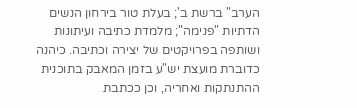הערב" ברשת ב'; בעלת טור בירחון הנשים הדתיות "פנימה"; מלמדת כתיבה ועיתונות ושותפה בפרויקטים של יצירה וכתיבה. כיהנה כדוברת מועצת יש"ע בזמן המאבק בתוכנית ההתנתקות ואחריה, וכן ככתבת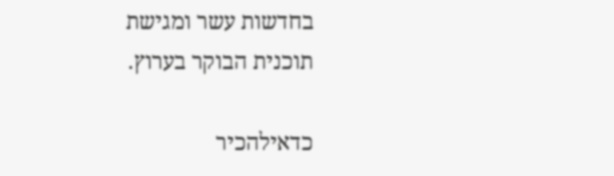בחדשות עשר ומגישת תוכנית הבוקר בערוץ.

כדאילהכיר